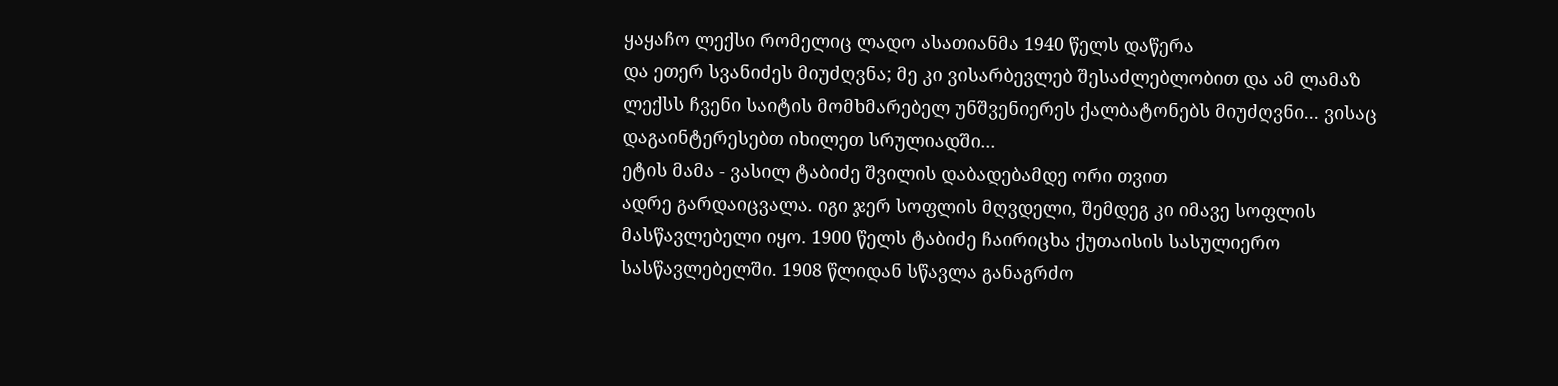ყაყაჩო ლექსი რომელიც ლადო ასათიანმა 1940 წელს დაწერა
და ეთერ სვანიძეს მიუძღვნა; მე კი ვისარბევლებ შესაძლებლობით და ამ ლამაზ
ლექსს ჩვენი საიტის მომხმარებელ უნშვენიერეს ქალბატონებს მიუძღვნი... ვისაც დაგაინტერესებთ იხილეთ სრულიადში...
ეტის მამა - ვასილ ტაბიძე შვილის დაბადებამდე ორი თვით
ადრე გარდაიცვალა. იგი ჯერ სოფლის მღვდელი, შემდეგ კი იმავე სოფლის
მასწავლებელი იყო. 1900 წელს ტაბიძე ჩაირიცხა ქუთაისის სასულიერო
სასწავლებელში. 1908 წლიდან სწავლა განაგრძო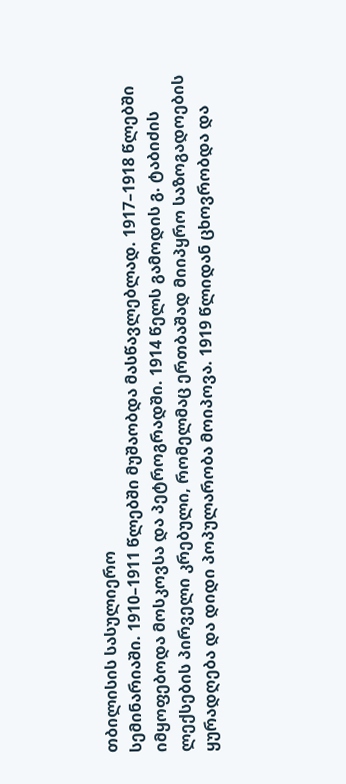თბილისის სასულიერო
სემინარიაში. 1910–1911 წლებში მუშაობდა მასწავლებლად. 1917–1918 წლებში
იმყოფებოდა მოსკოვსა და პეტროგრადში. 1914 წელს გამოდის გ. ტაბიძის
ლექსების პირველი კრებული, რომელმაც ერთბაშად მიიპყრო საზოგადოების
ყურადღება და დიდი პოპულარობა მოიპოვა. 1919 წლიდან ცხოვრობდა და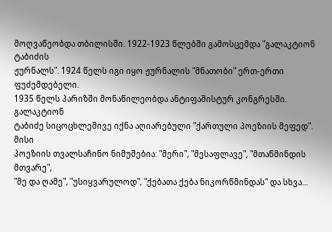მოღვაწეობდა თბილისში. 1922-1923 წლებში გამოსცემდა "გალაკტიონ ტაბიძის
ჟურნალს". 1924 წელს იგი იყო ჟურნალის "მნათობი" ერთ-ერთი ფუძემდებელი.
1935 წელს პარიზში მონაწილეობდა ანტიფაშისტურ კონგრესში.
გალაკტიონ
ტაბიძე სიცოცხლეშივე იქნა აღიარებული "ქართული პოეზიის მეფედ". მისი
პოეზიის თვალსაჩინო ნიმუშებია: "მერი", "მესაფლავე", "მთაწმინდის მთვარე",
"მე და ღამე", "უსიყვარულოდ", "ქებათა ქება ნიკორწმინდას" და სხვა...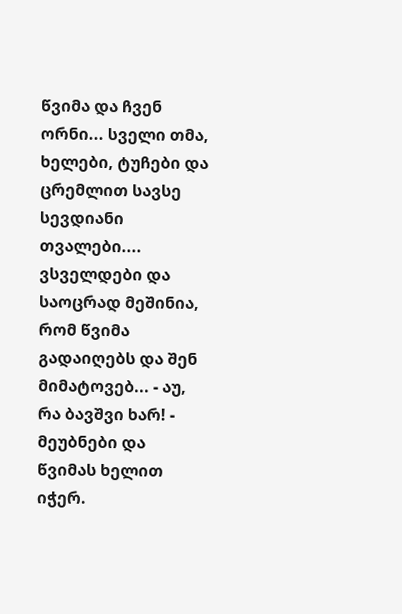წვიმა და ჩვენ ორნი... სველი თმა, ხელები, ტუჩები და ცრემლით სავსე სევდიანი თვალები.... ვსველდები და საოცრად მეშინია, რომ წვიმა გადაიღებს და შენ მიმატოვებ... - აუ, რა ბავშვი ხარ! - მეუბნები და წვიმას ხელით იჭერ.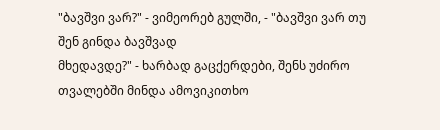"ბავშვი ვარ?" - ვიმეორებ გულში, - "ბავშვი ვარ თუ შენ გინდა ბავშვად
მხედავდე?" - ხარბად გაცქერდები, შენს უძირო თვალებში მინდა ამოვიკითხო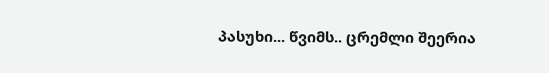პასუხი... წვიმს.. ცრემლი შეერია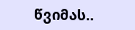წვიმას..